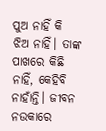ପୁଅ ନାହିଁ କି ଝିଅ ନାହିଁ। ତାଙ୍କ ପାଖରେ କିଛି ନାହିଁ, କେହିବି ନାହାଁନ୍ତି। ଜୀବନ ନଉକାରେ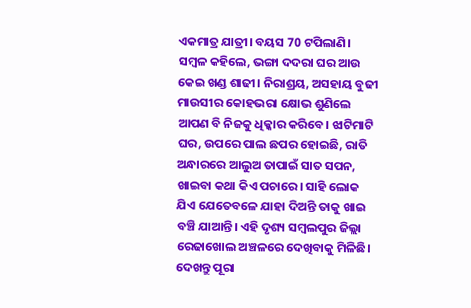ଏକମାତ୍ର ଯାତ୍ରୀ। ବୟସ 70 ଟପିଲାଣି। ସମ୍ବଳ କହିଲେ, ଭଙ୍ଗା ଦଦରା ଘର ଆଉ କେଇ ଖଣ୍ଡ ଶାଢୀ। ନିରାଶ୍ରୟ, ଅସହାୟ ବୁଢୀ ମାଉସୀର କୋହଭରା କ୍ଷୋଭ ଶୁଣିଲେ ଆପଣ ବି ନିଜକୁ ଧିକ୍କାର କରିବେ। ଝାଟିମାଟି ଘର, ଉପରେ ପାଲ ଛପର ହୋଇଛି, ରାତି ଅନ୍ଧାରରେ ଆଲୁଅ ତାପାଇଁ ସାତ ସପନ, ଖାଇବା କଥା କିଏ ପଚାରେ। ସାହି ଲୋକ ଯିଏ ଯେତେବଳେ ଯାହା ଦିଅନ୍ତି ତାକୁ ଖାଇ ବଞ୍ଚି ଯାଆନ୍ତି। ଏହି ଦୃଶ୍ୟ ସମ୍ବଲପୁର ଜିଲ୍ଲା ରେଢାଖୋଲ ଅଞ୍ଚଳରେ ଦେଖିବାକୁ ମିଳିଛି। ଦେଖନ୍ତୁ ପୂରା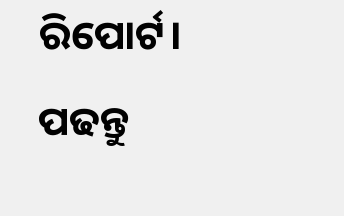ରିପୋର୍ଟ।
ପଢନ୍ତୁ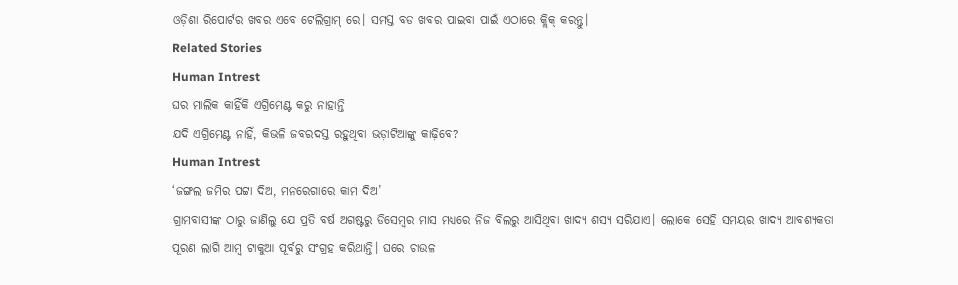ଓଡ଼ିଶା ରିପୋର୍ଟର ଖବର ଏବେ ଟେଲିଗ୍ରାମ୍ ରେ। ସମସ୍ତ ବଡ ଖବର ପାଇବା ପାଇଁ ଏଠାରେ କ୍ଲିକ୍ କରନ୍ତୁ।
Related Stories
Human Intrest
ଘର ମାଲିକ କାହିଁକି ଏଗ୍ରିମେଣ୍ଟ କରୁ ନାହାନ୍ତି
ଯଦି ଏଗ୍ରିମେଣ୍ଟ ନାହିଁ, କିଭଳି ଜବରଦସ୍ତ ରହୁଥିବା ଭଡ଼ାଟିଆଙ୍କୁ କାଢ଼ିବେ?
Human Intrest
‘ଜଙ୍ଗଲ ଜମିର ପଟ୍ଟା ଦିଅ, ମନରେଗାରେ କାମ ଦିଅ’
ଗ୍ରାମବାସୀଙ୍କ ଠାରୁ ଜାଣିଲୁ ଯେ ପ୍ରତି ବର୍ଷ ଅଗଷ୍ଟରୁ ଡିସେମ୍ବର ମାସ ମଧ୍ୟରେ ନିଜ ବିଲରୁ ଆସିଥିବା ଖାଦ୍ୟ ଶସ୍ୟ ସରିଯାଏ। ଲୋକେ ସେହି ସମୟର ଖାଦ୍ୟ ଆବଶ୍ୟକତା ପୂରଣ ଲାଗି ଆମ୍ବ ଟାକୁଆ ପୂର୍ବରୁ ସଂଗ୍ରହ କରିଥାନ୍ତି। ଘରେ ଚାଉଳ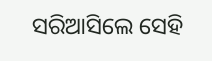ସରିଆସିଲେ ସେହି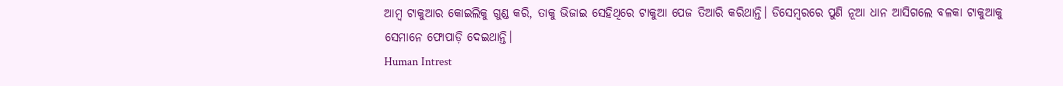ଆମ୍ବ ଟାକୁଆର କୋଇଲିକୁ ଗୁଣ୍ଡ କରି, ତାକୁ ଭିଜାଇ ସେହିଥିରେ ଟାକୁଆ ପେଜ ତିଆରି କରିଥାନ୍ତି। ଡିସେମ୍ବରରେ ପୁଣି ନୂଆ ଧାନ ଆସିଗଲେ ବଳକା ଟାକୁଆକୁ ସେମାନେ ଫୋପାଡ଼ି ଦେଇଥାନ୍ତି।
Human Intrest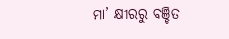ମା’ କ୍ଷୀରରୁ ବଞ୍ଚିତ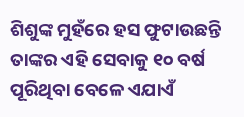ଶିଶୁଙ୍କ ମୁହଁରେ ହସ ଫୁଟାଉଛନ୍ତି
ତାଙ୍କର ଏହି ସେବାକୁ ୧୦ ବର୍ଷ ପୂରିଥିବା ବେଳେ ଏଯାଏଁ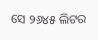ସେ ୨୬୪୫ ଲିଟର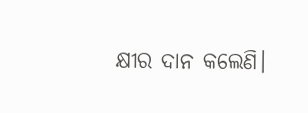କ୍ଷୀର ଦାନ କଲେଣି।